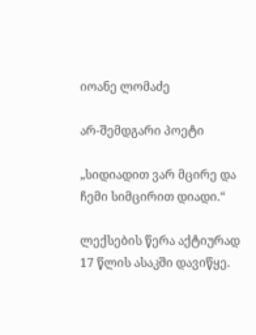იოანე ლომაძე

არ-შემდგარი პოეტი

„სიდიადით ვარ მცირე და ჩემი სიმცირით დიადი.“

ლექსების წერა აქტიურად 17 წლის ასაკში დავიწყე.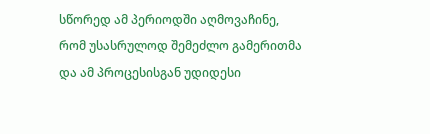სწორედ ამ პერიოდში აღმოვაჩინე, რომ უსასრულოდ შემეძლო გამერითმა და ამ პროცესისგან უდიდესი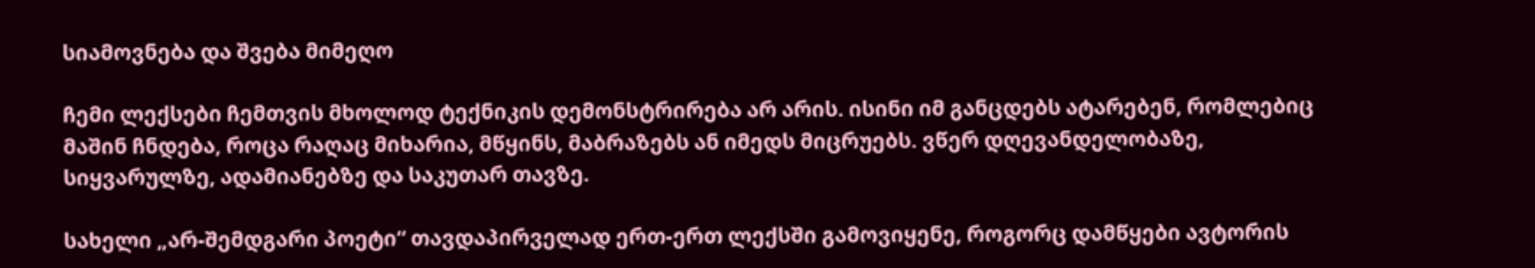სიამოვნება და შვება მიმეღო

ჩემი ლექსები ჩემთვის მხოლოდ ტექნიკის დემონსტრირება არ არის. ისინი იმ განცდებს ატარებენ, რომლებიც მაშინ ჩნდება, როცა რაღაც მიხარია, მწყინს, მაბრაზებს ან იმედს მიცრუებს. ვწერ დღევანდელობაზე, სიყვარულზე, ადამიანებზე და საკუთარ თავზე.

სახელი „არ-შემდგარი პოეტი“ თავდაპირველად ერთ-ერთ ლექსში გამოვიყენე, როგორც დამწყები ავტორის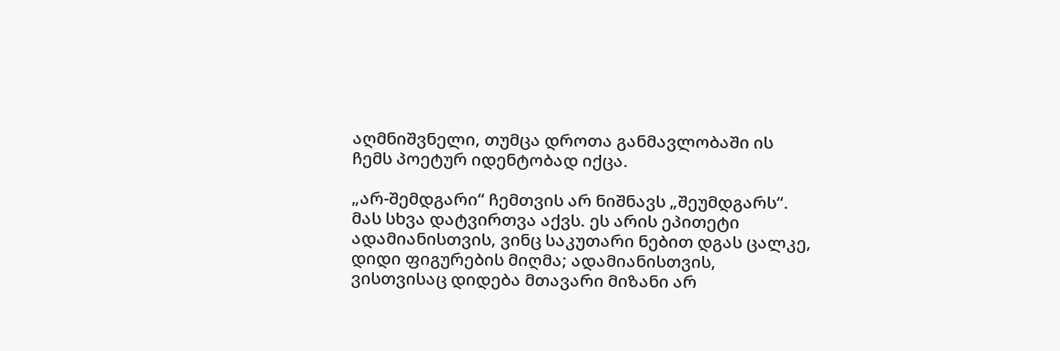აღმნიშვნელი, თუმცა დროთა განმავლობაში ის ჩემს პოეტურ იდენტობად იქცა.

„არ-შემდგარი“ ჩემთვის არ ნიშნავს „შეუმდგარს“. მას სხვა დატვირთვა აქვს. ეს არის ეპითეტი ადამიანისთვის, ვინც საკუთარი ნებით დგას ცალკე, დიდი ფიგურების მიღმა; ადამიანისთვის, ვისთვისაც დიდება მთავარი მიზანი არ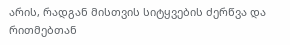არის, რადგან მისთვის სიტყვების ძერწვა და რითმებთან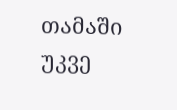თამაში უკვე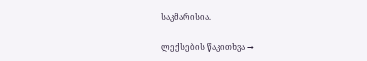საკმარისია.

ლექსების წაკითხვა →